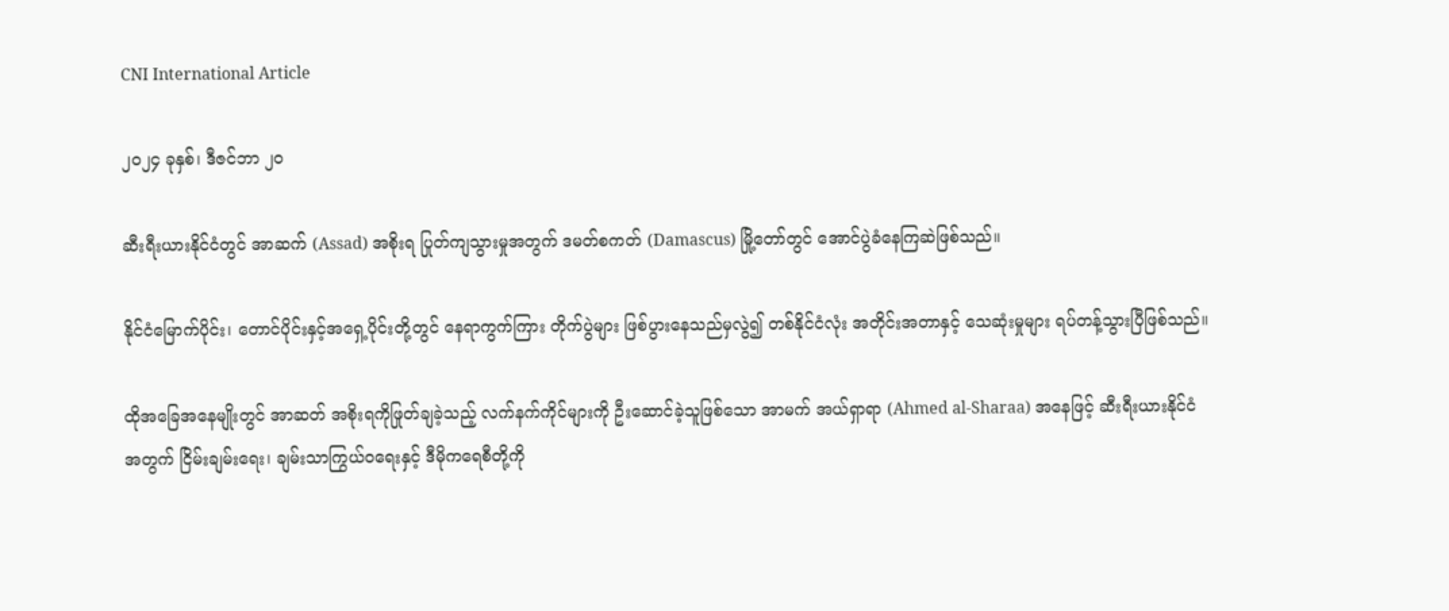CNI International Article

၂၀၂၄ ခုနှစ်၊ ဒီဇင်ဘာ ၂၀

ဆီးရီးယားနိုင်ငံတွင် အာဆက် (Assad) အစိုးရ ပြုတ်ကျသွားမှုအတွက် ဒမတ်စကတ် (Damascus) မြို့တော်တွင် အောင်ပွဲခံနေကြဆဲဖြစ်သည်။

နိုင်ငံမြောက်ပိုင်း၊ တောင်ပိုင်းနှင့်အရှေ့ပိုင်းတို့တွင် နေရာကွက်ကြား တိုက်ပွဲများ ဖြစ်ပွားနေသည်မှလွဲ၍ တစ်နိုင်ငံလုံး အတိုင်းအတာနှင့် သေဆုံးမှုများ ရပ်တန့်သွားပြီဖြစ်သည်။

ထိုအခြေအနေမျိုးတွင် အာဆတ် အစိုးရကိုဖြုတ်ချခဲ့သည့် လက်နက်ကိုင်များကို ဦးဆောင်ခဲ့သူဖြစ်သော အာမက် အယ်ရှာရာ (Ahmed al-Sharaa) အနေဖြင့် ဆီးရီးယားနိုင်ငံအတွက် ငြိမ်းချမ်းရေး၊ ချမ်းသာကြွယ်ဝရေးနှင့် ဒီမိုကရေစီတို့ကို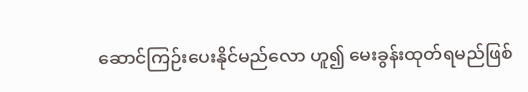ဆောင်ကြဉ်းပေးနိုင်မည်လော ဟူ၍ မေးခွန်းထုတ်ရမည်ဖြစ်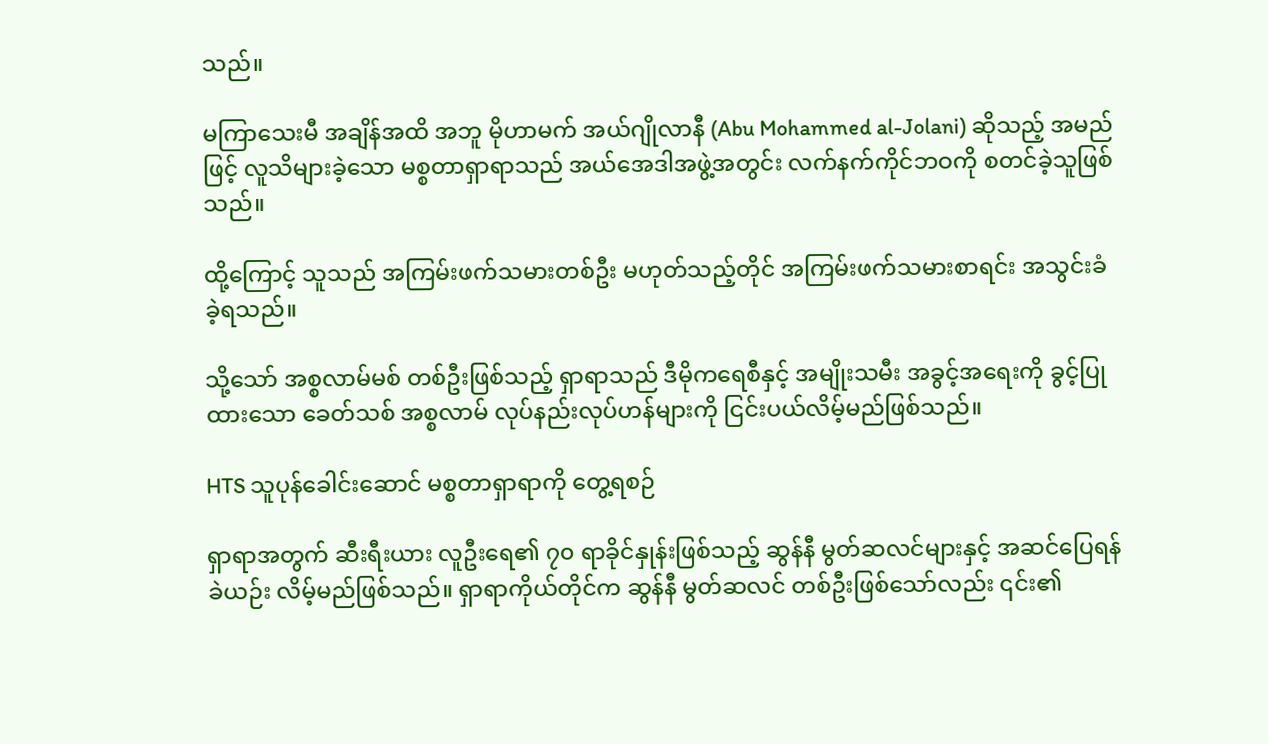သည်။

မကြာသေးမီ အချိန်အထိ အဘူ မိုဟာမက် အယ်ဂျိုလာနီ (Abu Mohammed al-Jolani) ဆိုသည့် အမည်ဖြင့် လူသိများခဲ့သော မစ္စတာရှာရာသည် အယ်အေဒါအဖွဲ့အတွင်း လက်နက်ကိုင်ဘဝကို စတင်ခဲ့သူဖြစ်သည်။

ထို့ကြောင့် သူသည် အကြမ်းဖက်သမားတစ်ဦး မဟုတ်သည့်တိုင် အကြမ်းဖက်သမားစာရင်း အသွင်းခံခဲ့ရသည်။

သို့သော် အစ္စလာမ်မစ် တစ်ဦးဖြစ်သည့် ရှာရာသည် ဒီမိုကရေစီနှင့် အမျိုးသမီး အခွင့်အရေးကို ခွင့်ပြုထားသော ခေတ်သစ် အစ္စလာမ် လုပ်နည်းလုပ်ဟန်များကို ငြင်းပယ်လိမ့်မည်ဖြစ်သည်။

HTS သူပုန်ခေါင်းဆောင် မစ္စတာရှာရာကို တွေ့ရစဉ်

ရှာရာအတွက် ဆီးရီးယား လူဦးရေ၏ ၇၀ ရာခိုင်နှုန်းဖြစ်သည့် ဆွန်နီ မွတ်ဆလင်များနှင့် အဆင်ပြေရန် ခဲယဉ်း လိမ့်မည်ဖြစ်သည်။ ရှာရာကိုယ်တိုင်က ဆွန်နီ မွတ်ဆလင် တစ်ဦးဖြစ်သော်လည်း ၎င်း၏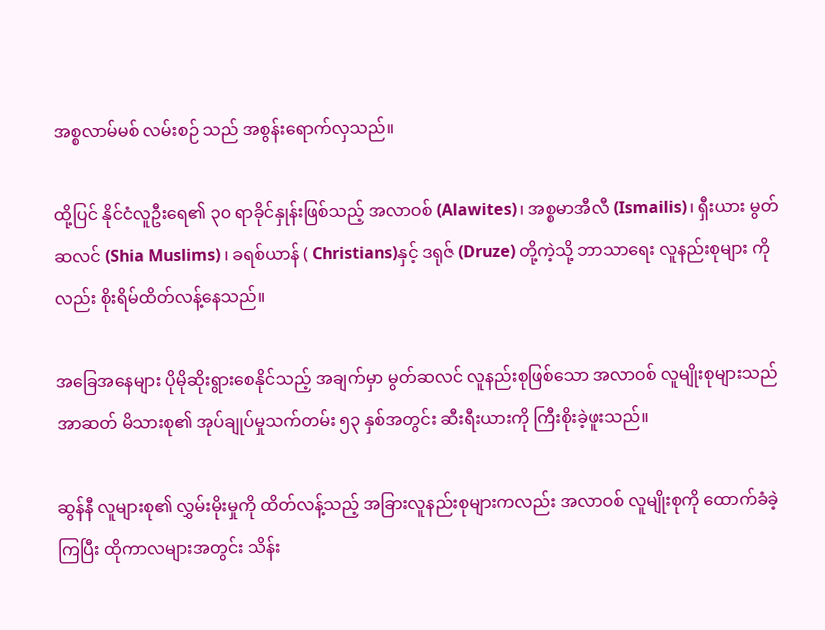အစ္စလာမ်မစ် လမ်းစဉ် သည် အစွန်းရောက်လှသည်။

ထို့ပြင် နိုင်ငံလူဦးရေ၏ ၃၀ ရာခိုင်နှုန်းဖြစ်သည့် အလာဝစ် (Alawites)၊ အစ္စမာအီလီ (Ismailis)၊ ရှီးယား မွတ်ဆလင် (Shia Muslims) ၊ ခရစ်ယာန် ( Christians)နှင့် ဒရုဇ် (Druze) တို့ကဲ့သို့ ဘာသာရေး လူနည်းစုများ ကိုလည်း စိုးရိမ်ထိတ်လန့်နေသည်။

အခြေအနေများ ပိုမိုဆိုးရွားစေနိုင်သည့် အချက်မှာ မွတ်ဆလင် လူနည်းစုဖြစ်သော အလာဝစ် လူမျိုးစုများသည် အာဆတ် မိသားစု၏ အုပ်ချုပ်မှုသက်တမ်း ၅၃ နှစ်အတွင်း ဆီးရီးယားကို ကြီးစိုးခဲ့ဖူးသည်။

ဆွန်နီ လူများစု၏ လွှမ်းမိုးမှုကို ထိတ်လန့်သည့် အခြားလူနည်းစုများကလည်း အလာဝစ် လူမျိုးစုကို ထောက်ခံခဲ့ ကြပြီး ထိုကာလများအတွင်း သိန်း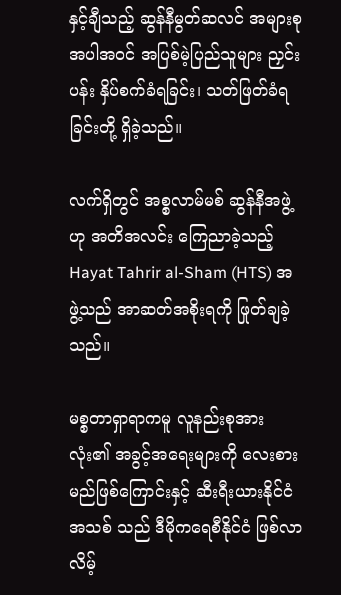နှင့်ချီသည့် ဆွန်နီမွတ်ဆလင် အများစု အပါအဝင် အပြစ်မဲ့ပြည်သူများ ညှင်းပန်း နှိပ်စက်ခံရခြင်း၊ သတ်ဖြတ်ခံရခြင်းတို့ ရှိခဲ့သည်။

လက်ရှိတွင် အစ္စလာမ်မစ် ဆွန်နီအဖွဲ့ဟု အတိအလင်း ကြေညာခဲ့သည့် Hayat Tahrir al-Sham (HTS) အဖွဲ့သည် အာဆတ်အစိုးရကို ဖြုတ်ချခဲ့သည်။

မစ္စတာရှာရာကမူ လူနည်းစုအားလုံး၏ အခွင့်အရေးများကို လေးစားမည်ဖြစ်ကြောင်းနှင့် ဆီးရီးယားနိုင်ငံ အသစ် သည် ဒီမိုကရေစီနိုင်ငံ ဖြစ်လာလိမ့်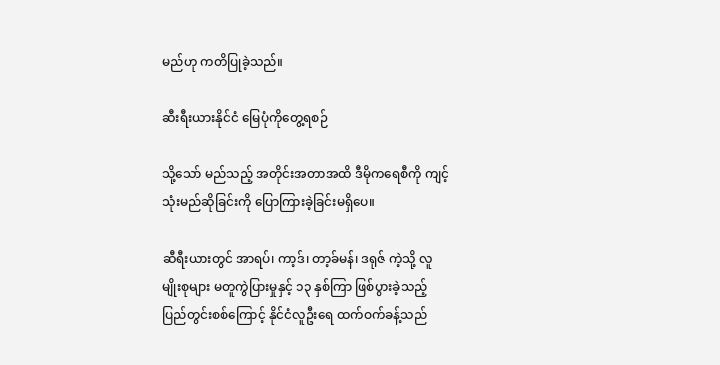မည်ဟု ကတိပြုခဲ့သည်။

ဆီးရီးယားနိုင်ငံ မြေပုံကိုတွေ့ရစဉ်

သို့သော် မည်သည့် အတိုင်းအတာအထိ ဒီမိုကရေစီကို ကျင့်သုံးမည်ဆိုခြင်းကို ပြောကြားခဲ့ခြင်းမရှိပေ။

ဆီရီးယားတွင် အာရပ်၊ ကာ့ဒ်၊ တာ့ခ်မန်၊ ဒရုဇ် ကဲ့သို့ လူမျိုးစုများ မတူကွဲပြားမှုနှင့် ၁၃ နှစ်ကြာ ဖြစ်ပွားခဲ့သည့် ပြည်တွင်းစစ်ကြောင့် နိုင်ငံလူဦးရေ ထက်ဝက်ခန့်သည်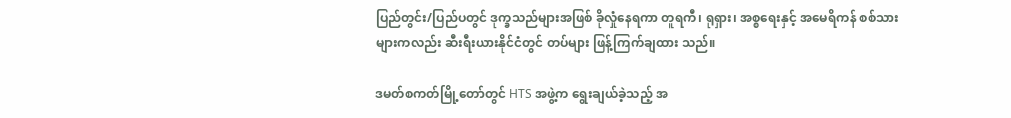ပြည်တွင်း/ပြည်ပတွင် ဒုက္ခသည်များအဖြစ် ခိုလှုံနေရကာ တူရကီ၊ ရုရှား၊ အစ္စရေးနှင့် အမေရိကန် စစ်သားများကလည်း ဆီးရီးယားနိုင်ငံတွင် တပ်များ ဖြန့်ကြက်ချထား သည်။

ဒမတ်စကတ်မြို့တော်တွင် HTS အဖွဲ့က ရွေးချယ်ခဲ့သည့် အ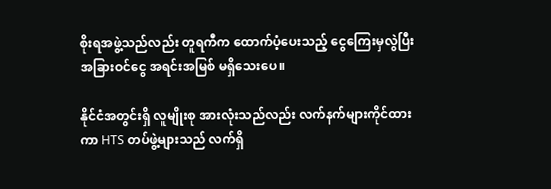စိုးရအဖွဲ့သည်လည်း တူရကီက ထောက်ပံ့ပေးသည့် ငွေကြေးမှလွဲပြီး အခြားဝင်ငွေ အရင်းအမြစ် မရှိသေးပေ။

နိုင်ငံအတွင်းရှိ လူမျိုးစု အားလုံးသည်လည်း လက်နက်များကိုင်ထားကာ HTS တပ်ဖွဲ့များသည် လက်ရှိ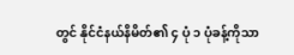တွင် နိုင်ငံနယ်နိမိတ်၏ ၄ ပုံ ၁ ပုံခန့်ကိုသာ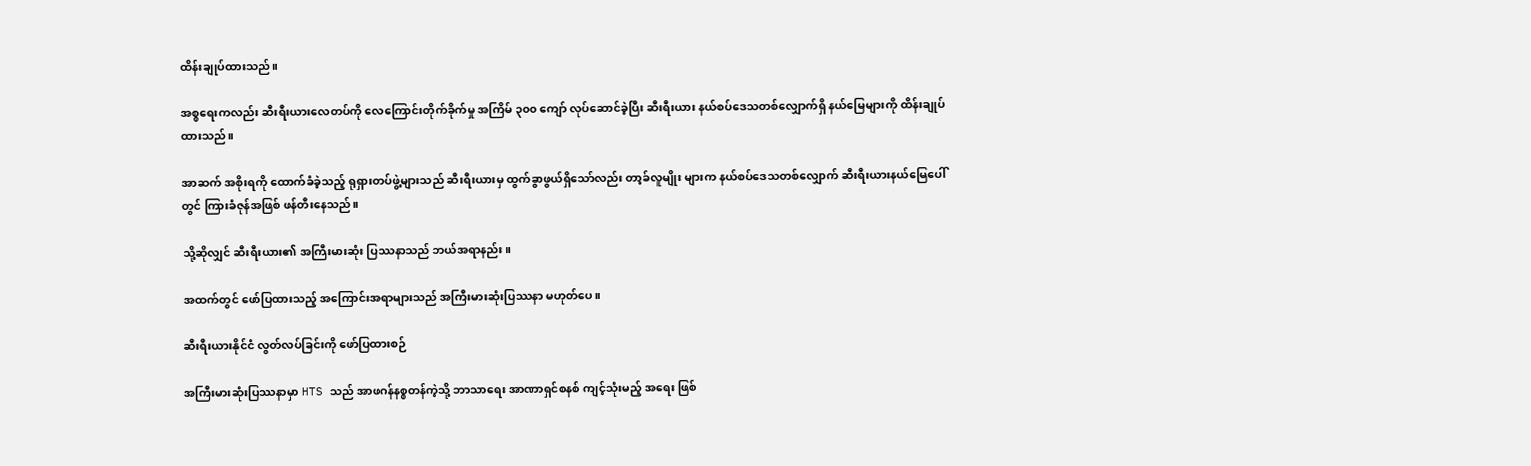ထိန်းချုပ်ထားသည်။

အစ္စရေးကလည်း ဆီးရီးယားလေတပ်ကို လေကြောင်းတိုက်ခိုက်မှု အကြိမ် ၃၀၀ ကျော် လုပ်ဆောင်ခဲ့ပြီး ဆီးရီးယား နယ်စပ်ဒေသတစ်လျှောက်ရှိ နယ်မြေများကို ထိန်းချုပ်ထားသည်။

အာဆက် အစိုးရကို ထောက်ခံခဲ့သည့် ရုရှားတပ်ဖွဲ့များသည် ဆီးရီးယားမှ ထွက်ခွာဖွယ်ရှိသော်လည်း တာ့ခ်လူမျိုး များက နယ်စပ်ဒေသတစ်လျှောက် ဆီးရီးယားနယ်မြေပေါ်တွင် ကြားခံဇုန်အဖြစ် ဖန်တီးနေသည်။

သို့ဆိုလျှင် ဆီးရီးယား၏ အကြီးမားဆုံး ပြဿနာသည် ဘယ်အရာနည်း။

အထက်တွင် ဖော်ပြထားသည့် အကြောင်းအရာများသည် အကြီးမားဆုံးပြဿနာ မဟုတ်ပေ။

ဆီးရီးယားနိုင်ငံ လွတ်လပ်ခြင်းကို ဖော်ပြထားစဉ်

အကြီးမားဆုံးပြဿနာမှာ HTS သည် အာဖဂန်နစ္စတန်ကဲ့သို့ ဘာသာရေး အာဏာရှင်စနစ် ကျင့်သုံးမည့် အရေး ဖြစ်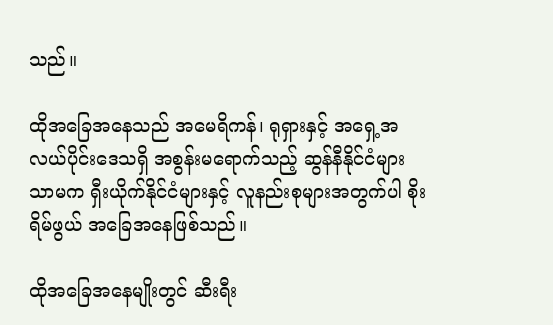သည်။

ထိုအခြေအနေသည် အမေရိကန်၊ ရုရှားနှင့် အရှေ့အလယ်ပိုင်းဒေသရှိ အစွန်းမရောက်သည့် ဆွန်နီနိုင်ငံများ သာမက ရှီးယိုက်နိုင်ငံများနှင့် လူနည်းစုများအတွက်ပါ စိုးရိမ်ဖွယ် အခြေအနေဖြစ်သည်။

ထိုအခြေအနေမျိုးတွင် ဆီးရီး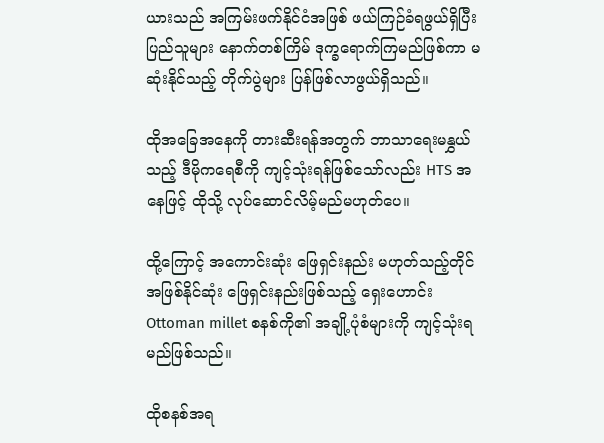ယားသည် အကြမ်းဖက်နိုင်ငံအဖြစ် ဖယ်ကြဉ်ခံရဖွယ်ရှိပြီး ပြည်သူများ နောက်တစ်ကြိမ် ဒုက္ခရောက်ကြမည်ဖြစ်ကာ မဆုံးနိုင်သည့် တိုက်ပွဲများ ပြန်ဖြစ်လာဖွယ်ရှိသည်။

ထိုအခြေအနေကို တားဆီးရန်အတွက် ဘာသာရေးမနွှယ်သည့် ဒီမိုကရေစီကို ကျင့်သုံးရန်ဖြစ်သော်လည်း HTS အနေဖြင့် ထိုသို့ လုပ်ဆောင်လိမ့်မည်မဟုတ်ပေ။

ထို့ကြောင့် အကောင်းဆုံး ဖြေရှင်းနည်း မဟုတ်သည့်တိုင် အဖြစ်နိုင်ဆုံး ဖြေရှင်းနည်းဖြစ်သည့် ရှေးဟောင်း Ottoman millet စနစ်ကို၏ အချို့ပုံစံများကို ကျင့်သုံးရမည်ဖြစ်သည်။

ထိုစနစ်အရ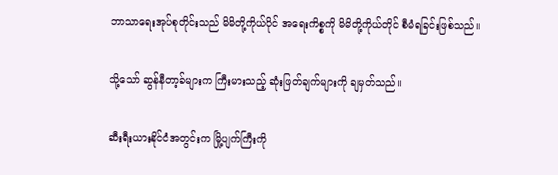ဘာသာရေးအုပ်စုတိုင်းသည် မိမိတို့ကိုယ်ပိုင် အရေးကိစ္စကို မိမိတို့ကိုယ်တိုင် စီမံရခြင်းဖြစ်သည်။

သို့သော် ဆွန်နီတာ့ခ်များက ကြီးမားသည့် ဆုံးဖြတ်ချက်များကို ချမှတ်သည်။

ဆီးရီးယားနိုင်ငံအတွင်းက မြို့ပျက်ကြီးကို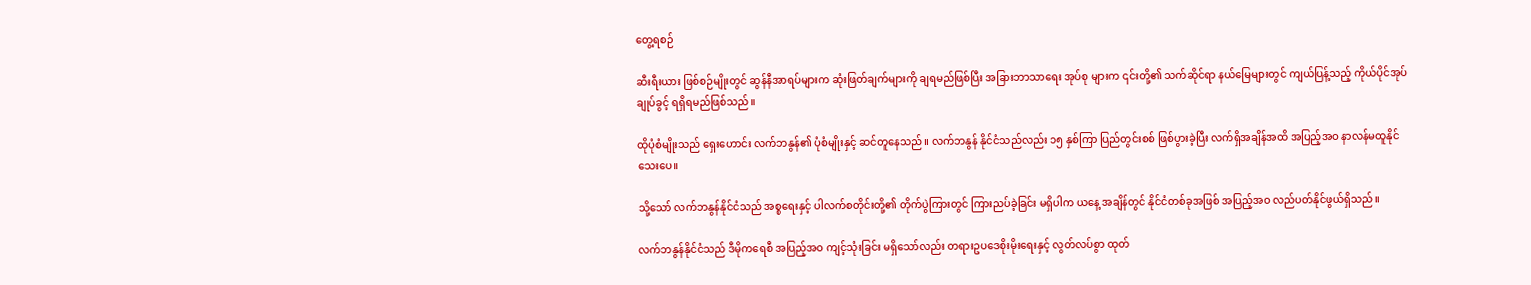တွေ့ရစဉ်

ဆီးရီးယား ဖြစ်စဉ်မျိုးတွင် ဆွန်နီအာရပ်များက ဆုံးဖြတ်ချက်များကို ချရမည်ဖြစ်ပြီး အခြားဘာသာရေး အုပ်စု များက ၎င်းတို့၏ သက်ဆိုင်ရာ နယ်မြေများတွင် ကျယ်ပြန့်သည့် ကိုယ်ပိုင်အုပ်ချုပ်ခွင့် ရရှိရမည်ဖြစ်သည်။

ထိုပုံစံမျိုးသည် ရှေးဟောင်း လက်ဘနွန်၏ ပုံစံမျိုးနှင့် ဆင်တူနေသည်။ လက်ဘနွန် နိုင်ငံသည်လည်း ၁၅ နှစ်ကြာ ပြည်တွင်းစစ် ဖြစ်ပွားခဲ့ပြီး လက်ရှိအချိန်အထိ အပြည့်အဝ နာလန်မထူနိုင်သေးပေ။

သို့သော် လက်ဘနွန်နိုင်ငံသည် အစ္စရေးနှင့် ပါလက်စတိုင်းတို့၏ တိုက်ပွဲကြားတွင် ကြားညပ်ခဲ့ခြင်း မရှိပါက ယနေ့ အချိန်တွင် နိုင်ငံတစ်ခုအဖြစ် အပြည့်အဝ လည်ပတ်နိုင်ဖွယ်ရှိသည်။

လက်ဘနွန်နိုင်ငံသည် ဒီမိုကရေစီ အပြည့်အဝ ကျင့်သုံးခြင်း မရှိသော်လည်း တရားဥပဒေစိုးမိုးရေးနှင့် လွတ်လပ်စွာ ထုတ်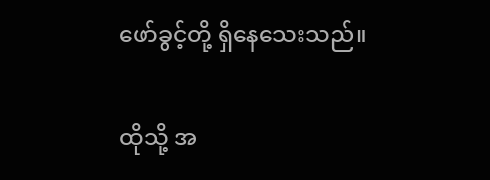ဖော်ခွင့်တို့ ရှိနေသေးသည်။

ထိုသို့ အ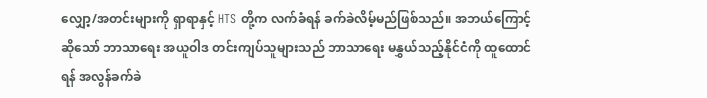လျှော့/အတင်းများကို ရှာရာနှင့် HTS တို့က လက်ခံရန် ခက်ခဲလိမ့်မည်ဖြစ်သည်။ အဘယ်ကြောင့်ဆိုသော် ဘာသာရေး အယူဝါဒ တင်းကျပ်သူများသည် ဘာသာရေး မနွှယ်သည့်နိုင်ငံကို ထူထောင်ရန် အလွန်ခက်ခဲ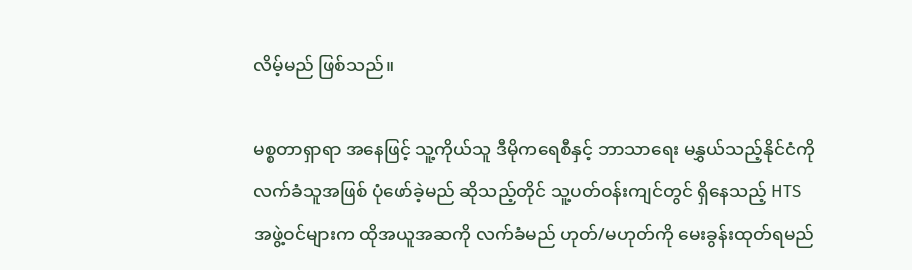လိမ့်မည် ဖြစ်သည်။

မစ္စတာရှာရာ အနေဖြင့် သူ့ကိုယ်သူ ဒီမိုကရေစီနှင့် ဘာသာရေး မနွှယ်သည့်နိုင်ငံကို လက်ခံသူအဖြစ် ပုံဖော်ခဲ့မည် ဆိုသည့်တိုင် သူ့ပတ်ဝန်းကျင်တွင် ရှိနေသည့် HTS အဖွဲ့ဝင်များက ထိုအယူအဆကို လက်ခံမည် ဟုတ်/မဟုတ်ကို မေးခွန်းထုတ်ရမည်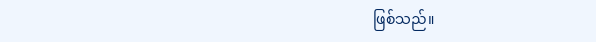ဖြစ်သည်။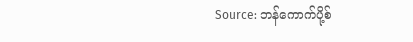Source: ဘန်ကောက်ပို့စ်